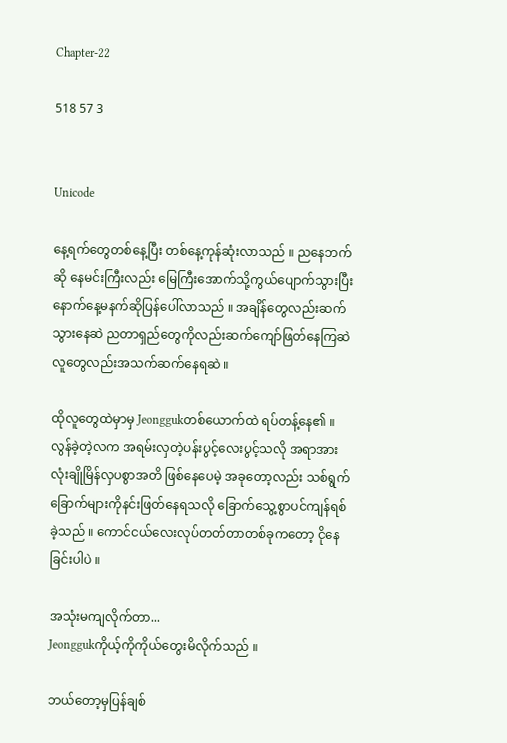Chapter-22

518 57 3


Unicode

နေ့ရက်တွေတစ်နေ့ပြီး တစ်နေ့ကုန်ဆုံးလာသည် ။ ညနေဘက်ဆို နေမင်းကြီးလည်း မြေကြီးအောက်သို့ကွယ်ပျောက်သွားပြီး နောက်နေ့မနက်ဆိုပြန်ပေါ်လာသည် ။ အချိန်တွေလည်းဆက်သွား‌နေဆဲ ညတာရှည်တွေကိုလည်းဆက်ကျော်ဖြတ်နေကြဆဲ လူတွေလည်းအသက်ဆက်နေရဆဲ ။

ထိုလူတွေထဲမှာမှ Jeonggukတစ်ယောက်ထဲ ရပ်တန့်နေ၏ ။ လွန်ခဲ့တဲ့လက အရမ်းလှတဲ့ပန်းပွင့်လေးပွင့်သလို အရာအားလုံးချိုမြိန်လှပစွာအတိ ဖြစ်နေပေမဲ့ အခုတော့လည်း သစ်ရွက်ခြောက်များကိုနင်းဖြတ်နေရသလို ခြောက်သွေ့စွာပင်ကျန်ရစ်ခဲ့သည် ။ ကောင်ငယ်လေးလုပ်တတ်တာတစ်ခုကတော့ ငိုနေခြင်းပါပဲ ။

အသုံးမကျလိုက်တာ...
Jeonggukကိုယ့်ကိုကိုယ်တွေးမိလိုက်သည် ။

ဘယ်တော့မှပြန်ချစ်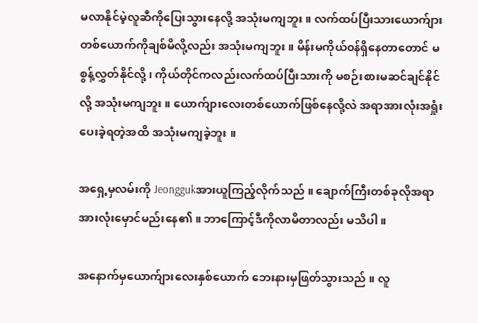မလာနိုင်မဲ့လူဆီကိုပြေးသွားနေလို့ အသုံးမကျဘူး ။ လက်ထပ်ပြီးသားယောက်ျားတစ်ယောက်ကိုချစ်မိလို့လည်း အသုံးမကျဘူး ။ မိန်းမကိုယ်၀န်ရှိနေတာတောင် မစွန့်လွှတ်နိုင်လို့ ၊ ကိုယ်တိုင်ကလည်းလက်ထပ်ပြီးသားကို မစဉ်းစားမဆင်ချင်နိုင်လို့ အသုံးမကျဘူး ။ ယောက်ျားလေးတစ်ယောက်ဖြစ်နေလို့လဲ အရာအားလုံးအရှုံးပေးခဲ့ရတဲ့အထိ အသုံးမကျခဲ့ဘူး ။

အရှေ့မှလမ်းကို Jeonggukအားယူကြည့်လိုက်သည် ။ ချောက်ကြီးတစ်ခုလိုအရာအားလုံးမှောင်မည်းနေ၏ ။ ဘာကြောင့်ဒီကိုလာမိတာလည်း မသိပါ ။

အနောက်မှယောက်ျားလေးနှစ်ယောက် ဘေးနားမှဖြတ်သွားသည် ။ လူ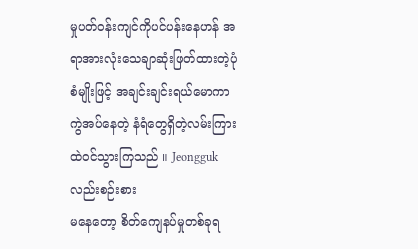မှုပတ်၀န်းကျင်ကိုပင်ပန်းနေဟန် အရာအားလုံးသေချာဆုံးဖြတ်ထားတဲ့ပုံစံမျိုးဖြင့် အချင်းချင်းရယ်မောကာ ကွဲအပ်နေတဲ့ နံရံတွေရှိတဲ့လမ်းကြားထဲ၀င်သွားကြသည် ။ Jeonggukလည်းစဉ်းစား
မနေတော့ စိတ်ကျေနပ်မှုတစ်ခုရ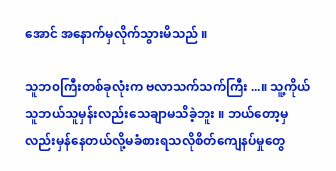အောင် အနောက်မှလိုက်သွားမိသည် ။

သူဘ၀ကြီးတစ်ခုလုံးက ဗလာသက်သက်ကြီး ...။ သူ့ကိုယ်သူဘယ်သူမှန်းလည်းသေချာမသိခဲ့ဘူး ။ ဘယ်တော့မှလည်းမှန်နေတယ်လို့မခံစားရသလိုစိတ်ကျေနပ်မှုတွေ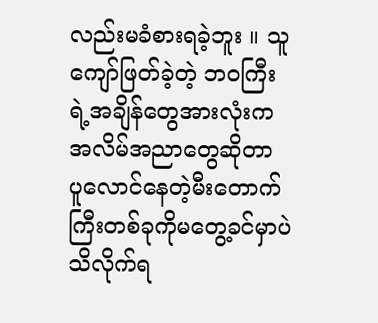လည်းမခံစားရခဲ့ဘူး ။ သူကျော်ဖြတ်ခဲ့တဲ့ ဘ၀ကြီးရဲ့အချိန်တွေအားလုံးကအလိမ်အညာတွေဆိုတာ ပူလောင်နေတဲ့မီးတောက်ကြီးတစ်ခုကိုမတွေ့ခင်မှာပဲသိလိုက်ရ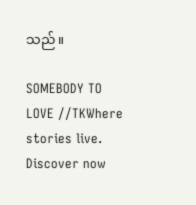သည် ။

SOMEBODY TO LOVE //TKWhere stories live. Discover now